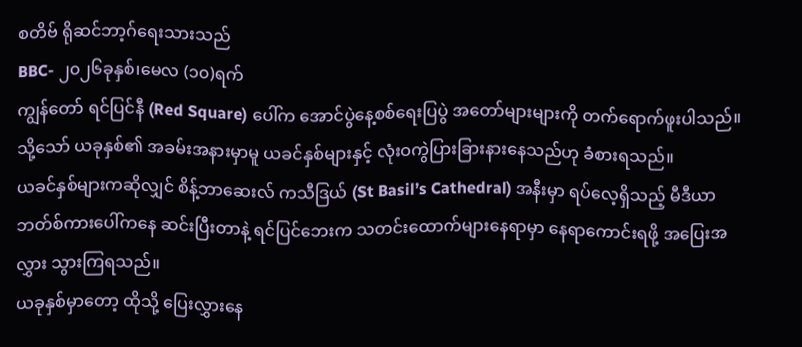စတိဗ် ရိုဆင်ဘာ့ဂ်ရေးသားသည်
BBC- ၂၀၂၆ခုနှစ်၊မေလ (၁၀)ရက်
ကျွန်တော် ရင်ပြင်နီ (Red Square) ပေါ်က အောင်ပွဲနေ့စစ်ရေးပြပွဲ အတော်များများကို တက်ရောက်ဖူးပါသည်။ သို့သော် ယခုနှစ်၏ အခမ်းအနားမှာမူ ယခင်နှစ်များနှင့် လုံးဝကွဲပြားခြားနားနေသည်ဟု ခံစားရသည်။
ယခင်နှစ်များကဆိုလျှင် စိန့်ဘာဆေးလ် ကသီဒြယ် (St Basil’s Cathedral) အနီးမှာ ရပ်လေ့ရှိသည့် မီဒီယာဘတ်စ်ကားပေါ်ကနေ ဆင်းပြီးတာနဲ့ ရင်ပြင်ဘေးက သတင်းထောက်များနေရာမှာ နေရာကောင်းရဖို့ အပြေးအလွှား သွားကြရသည်။
ယခုနှစ်မှာတော့ ထိုသို့ ပြေးလွှားနေ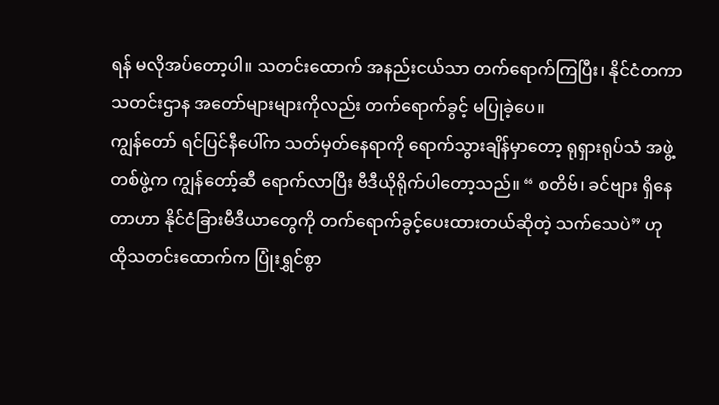ရန် မလိုအပ်တော့ပါ။ သတင်းထောက် အနည်းငယ်သာ တက်ရောက်ကြပြီး၊ နိုင်ငံတကာသတင်းဌာန အတော်များများကိုလည်း တက်ရောက်ခွင့် မပြုခဲ့ပေ။
ကျွန်တော် ရင်ပြင်နီပေါ်က သတ်မှတ်နေရာကို ရောက်သွားချိန်မှာတော့ ရုရှားရုပ်သံ အဖွဲ့ တစ်ဖွဲ့က ကျွန်တော့်ဆီ ရောက်လာပြီး ဗီဒီယိုရိုက်ပါတော့သည်။ “ စတိဗ်၊ ခင်ဗျား ရှိနေတာဟာ နိုင်ငံခြားမီဒီယာတွေကို တက်ရောက်ခွင့်ပေးထားတယ်ဆိုတဲ့ သက်သေပဲ” ဟု ထိုသတင်းထောက်က ပြုံးရွှင်စွာ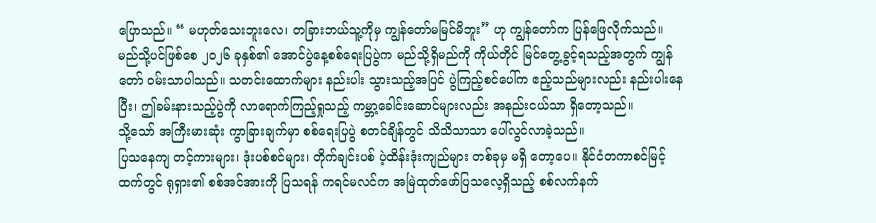ပြောသည်။ “ မဟုတ်သေးဘူးလေ၊ တခြားဘယ်သူ့ကိုမှ ကျွန်တော်မမြင်မိဘူး” ဟု ကျွန်တော်က ပြန်ဖြေလိုက်သည်။
မည်သို့ပင်ဖြစ်စေ ၂၀၂၆ ခုနှစ်၏ အောင်ပွဲနေ့စစ်ရေးပြပွဲက မည်သို့ရှိမည်ကို ကိုယ်တိုင် မြင်တွေ့ခွင့်ရသည့်အတွက် ကျွန်တော် ဝမ်းသာပါသည်။ သတင်းထောက်များ နည်းပါး သွားသည့်အပြင် ပွဲကြည့်စင်ပေါ်က ဧည့်သည်များလည်း နည်းပါးနေပြီး၊ ဤခမ်းနားသည့်ပွဲကို လာရောက်ကြည့်ရှုသည့် ကမ္ဘာ့ခေါင်းဆောင်များလည်း အနည်းငယ်သာ ရှိတော့သည်။
သို့သော် အကြီးမားဆုံး ကွာခြားချက်မှာ စစ်ရေးပြပွဲ စတင်ချိန်တွင် သိသိသာသာ ပေါ်လွင်လာခဲ့သည်။
ပြသနေကျ တင့်ကားများ၊ ဒုံးပစ်စင်များ၊ တိုက်ချင်းပစ် ပဲ့ထိန်းဒုံးကျည်များ တစ်ခုမှ မရှိ တော့ပေ။ နိုင်ငံတကာစင်မြင့်ထက်တွင် ရုရှား၏ စစ်အင်အားကို ပြသရန် ကရင်မလင်က အမြဲထုတ်ဖော်ပြသလေ့ရှိသည့် စစ်လက်နက်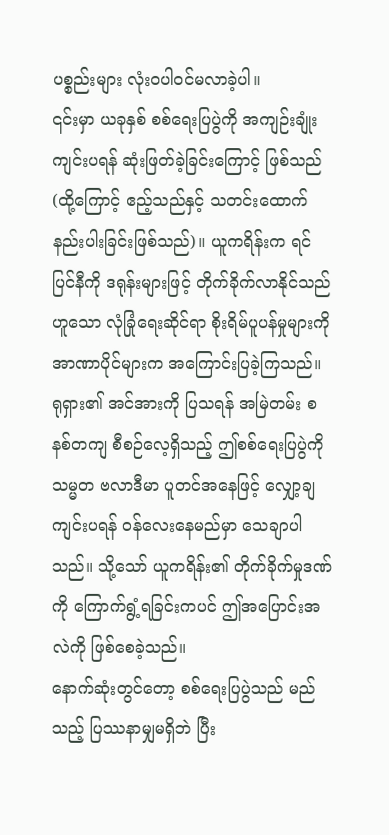ပစ္စည်းများ လုံးဝပါဝင်မလာခဲ့ပါ။
၎င်းမှာ ယခုနှစ် စစ်ရေးပြပွဲကို အကျဉ်းချုံး ကျင်းပရန် ဆုံးဖြတ်ခဲ့ခြင်းကြောင့် ဖြစ်သည် (ထို့ကြောင့် ဧည့်သည်နှင့် သတင်းထောက် နည်းပါးခြင်းဖြစ်သည်)။ ယူကရိန်းက ရင်ပြင်နီကို ဒရုန်းများဖြင့် တိုက်ခိုက်လာနိုင်သည်ဟူသော လုံခြုံရေးဆိုင်ရာ စိုးရိမ်ပူပန်မှုများကို အာဏာပိုင်များက အကြောင်းပြခဲ့ကြသည်။
ရုရှား၏ အင်အားကို ပြသရန် အမြဲတမ်း စနစ်တကျ စီစဉ်လေ့ရှိသည့် ဤစစ်ရေးပြပွဲကို သမ္မတ ဗလာဒီမာ ပူတင်အနေဖြင့် လျှော့ချကျင်းပရန် ဝန်လေးနေမည်မှာ သေချာပါသည်။ သို့သော် ယူကရိန်း၏ တိုက်ခိုက်မှုဒဏ်ကို ကြောက်ရွံ့ရခြင်းကပင် ဤအပြောင်းအလဲကို ဖြစ်စေခဲ့သည်။
နောက်ဆုံးတွင်တော့ စစ်ရေးပြပွဲသည် မည်သည့် ပြဿနာမျှမရှိဘဲ ပြီး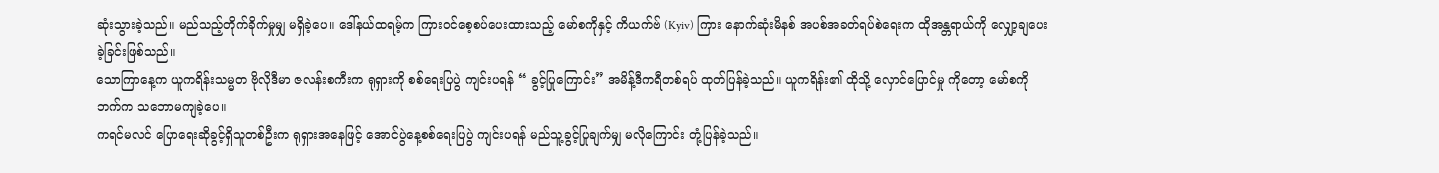ဆုံးသွားခဲ့သည်။ မည်သည့်တိုက်ခိုက်မှုမျှ မရှိခဲ့ပေ။ ဒေါ်နယ်ထရမ့်က ကြားဝင်စေ့စပ်ပေးထားသည့် မော်စကိုနှင့် ကိယက်ဗ် (Kyiv) ကြား နောက်ဆုံးမိနစ် အပစ်အခတ်ရပ်စဲရေးက ထိုအန္တရာယ်ကို လျှော့ချပေးခဲ့ခြင်းဖြစ်သည်။
သောကြာနေ့က ယူကရိန်းသမ္မတ ဗိုလိုဒီမာ ဇလန်းစကီးက ရုရှားကို စစ်ရေးပြပွဲ ကျင်းပရန် “ ခွင့်ပြုကြောင်း” အမိန့်ဒီကရီတစ်ရပ် ထုတ်ပြန်ခဲ့သည်။ ယူကရိန်း၏ ထိုသို့ လှောင်ပြောင်မှု ကိုတော့ မော်စကိုဘက်က သဘောမကျခဲ့ပေ။
ကရင်မလင် ပြောရေးဆိုခွင့်ရှိသူတစ်ဦးက ရုရှားအနေဖြင့် အောင်ပွဲနေ့စစ်ရေးပြပွဲ ကျင်းပရန် မည်သူ့ခွင့်ပြုချက်မျှ မလိုကြောင်း တုံ့ပြန်ခဲ့သည်။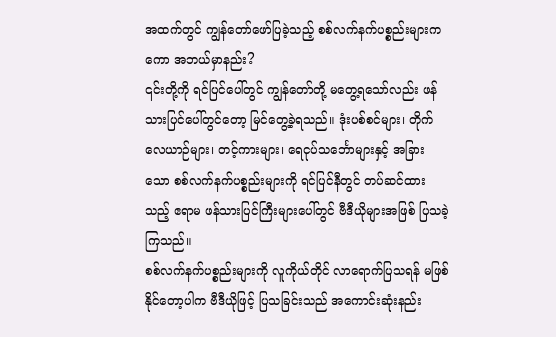အထက်တွင် ကျွန်တော်ဖော်ပြခဲ့သည့် စစ်လက်နက်ပစ္စည်းများကကော အဘယ်မှာနည်း?
၎င်းတို့ကို ရင်ပြင်ပေါ်တွင် ကျွန်တော်တို့ မတွေ့ရသော်လည်း ဖန်သားပြင်ပေါ်တွင်တော့ မြင်တွေ့ခဲ့ရသည်။ ဒုံးပစ်စင်များ၊ တိုက်လေယာဉ်များ၊ တင့်ကားများ၊ ရေငုပ်သင်္ဘောများနှင့် အခြားသော စစ်လက်နက်ပစ္စည်းများကို ရင်ပြင်နီတွင် တပ်ဆင်ထားသည့် ဧရာမ ဖန်သားပြင်ကြီးများပေါ်တွင် ဗီဒီယိုများအဖြစ် ပြသခဲ့ကြသည်။
စစ်လက်နက်ပစ္စည်းများကို လူကိုယ်တိုင် လာရောက်ပြသရန် မဖြစ်နိုင်တော့ပါက ဗီဒီယိုဖြင့် ပြသခြင်းသည် အကောင်းဆုံးနည်း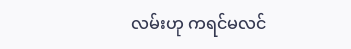လမ်းဟု ကရင်မလင်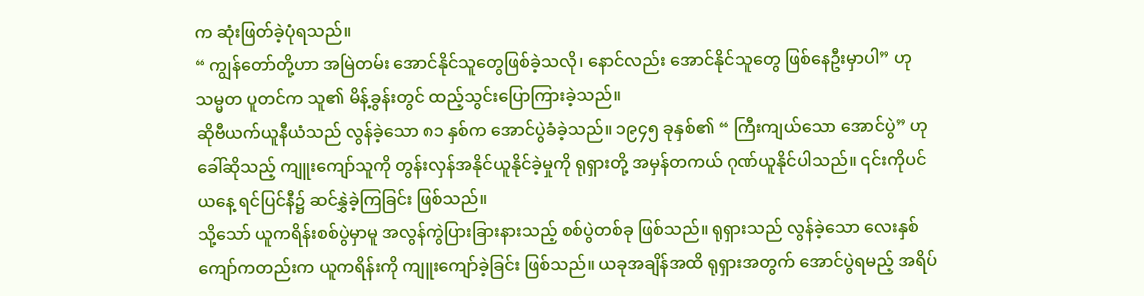က ဆုံးဖြတ်ခဲ့ပုံရသည်။
“ ကျွန်တော်တို့ဟာ အမြဲတမ်း အောင်နိုင်သူတွေဖြစ်ခဲ့သလို၊ နောင်လည်း အောင်နိုင်သူတွေ ဖြစ်နေဦးမှာပါ” ဟု သမ္မတ ပူတင်က သူ၏ မိန့်ခွန်းတွင် ထည့်သွင်းပြောကြားခဲ့သည်။
ဆိုဗီယက်ယူနီယံသည် လွန်ခဲ့သော ၈၁ နှစ်က အောင်ပွဲခံခဲ့သည်။ ၁၉၄၅ ခုနှစ်၏ “ ကြီးကျယ်သော အောင်ပွဲ” ဟု ခေါ်ဆိုသည့် ကျူးကျော်သူကို တွန်းလှန်အနိုင်ယူနိုင်ခဲ့မှုကို ရုရှားတို့ အမှန်တကယ် ဂုဏ်ယူနိုင်ပါသည်။ ၎င်းကိုပင် ယနေ့ ရင်ပြင်နီ၌ ဆင်နွှဲခဲ့ကြခြင်း ဖြစ်သည်။
သို့သော် ယူကရိန်းစစ်ပွဲမှာမူ အလွန်ကွဲပြားခြားနားသည့် စစ်ပွဲတစ်ခု ဖြစ်သည်။ ရုရှားသည် လွန်ခဲ့သော လေးနှစ်ကျော်ကတည်းက ယူကရိန်းကို ကျူးကျော်ခဲ့ခြင်း ဖြစ်သည်။ ယခုအချိန်အထိ ရုရှားအတွက် အောင်ပွဲရမည့် အရိပ်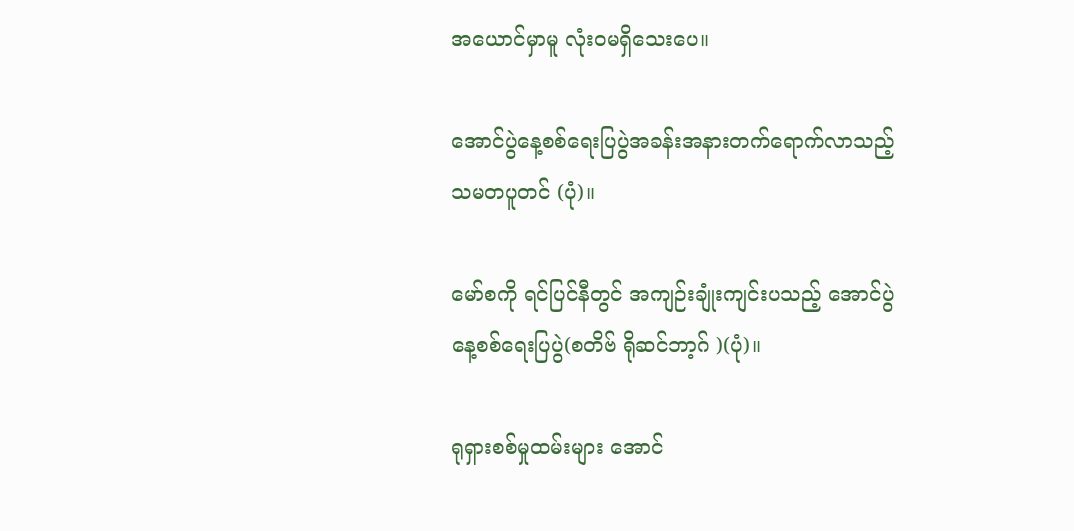အယောင်မှာမူ လုံးဝမရှိသေးပေ။

အောင်ပွဲနေ့စစ်ရေးပြပွဲအခန်းအနားတက်ရောက်လာသည့်သမတပူတင် (ပုံ)။

မော်စကို ရင်ပြင်နီတွင် အကျဉ်းချုံးကျင်းပသည့် အောင်ပွဲနေ့စစ်ရေးပြပွဲ(စတိဗ် ရိုဆင်ဘာ့ဂ် )(ပုံ)။

ရုရှားစစ်မှုထမ်းများ အောင်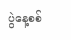ပွဲနေ့စစ်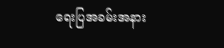ရေးပြအခမ်းအနား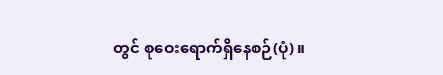တွင် စုဝေးရောက်ရှိနေစဉ်(ပုံ)။